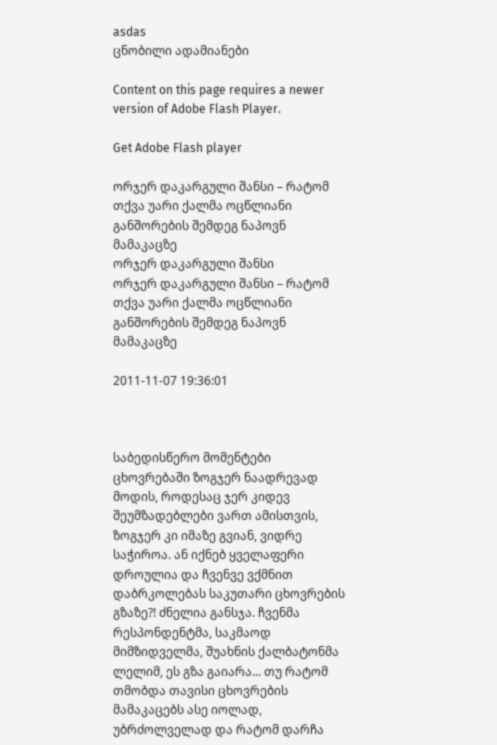asdas
ცნობილი ადამიანები

Content on this page requires a newer version of Adobe Flash Player.

Get Adobe Flash player

ორჯერ დაკარგული შანსი – რატომ თქვა უარი ქალმა ოცწლიანი განშორების შემდეგ ნაპოვნ მამაკაცზე
ორჯერ დაკარგული შანსი
ორჯერ დაკარგული შანსი – რატომ თქვა უარი ქალმა ოცწლიანი განშორების შემდეგ ნაპოვნ მამაკაცზე

2011-11-07 19:36:01



საბედისწერო მომენტები ცხოვრებაში ზოგჯერ ნაადრევად მოდის, როდესაც ჯერ კიდევ შეუმზადებლები ვართ ამისთვის, ზოგჯერ კი იმაზე გვიან, ვიდრე საჭიროა. ან იქნებ ყველაფერი დროულია და ჩვენვე ვქმნით დაბრკოლებას საკუთარი ცხოვრების გზაზე?! ძნელია განსჯა. ჩვენმა რესპონდენტმა, საკმაოდ მიმზიდველმა, შუახნის ქალბატონმა ლელიმ, ეს გზა გაიარა... თუ რატომ თმობდა თავისი ცხოვრების მამაკაცებს ასე იოლად, უბრძოლველად და რატომ დარჩა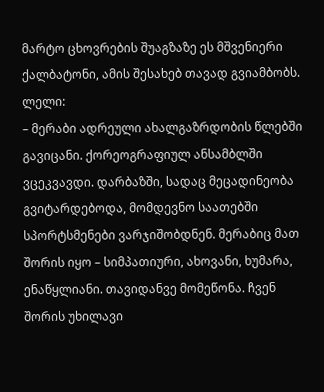მარტო ცხოვრების შუაგზაზე ეს მშვენიერი ქალბატონი, ამის შესახებ თავად გვიამბობს.
ლელი:
– მერაბი ადრეული ახალგაზრდობის წლებში გავიცანი. ქორეოგრაფიულ ანსამბლში ვცეკვავდი. დარბაზში, სადაც მეცადინეობა გვიტარდებოდა, მომდევნო საათებში სპორტსმენები ვარჯიშობდნენ. მერაბიც მათ შორის იყო – სიმპათიური, ახოვანი, ხუმარა, ენაწყლიანი. თავიდანვე მომეწონა. ჩვენ შორის უხილავი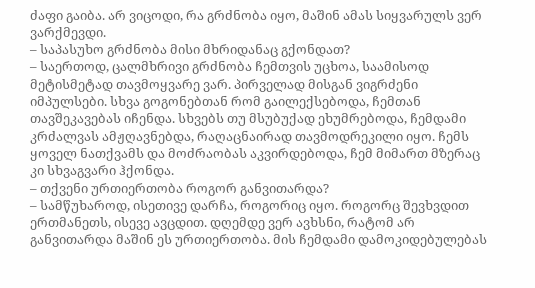ძაფი გაიბა. არ ვიცოდი, რა გრძნობა იყო, მაშინ ამას სიყვარულს ვერ ვარქმევდი.
– საპასუხო გრძნობა მისი მხრიდანაც გქონდათ?
– საერთოდ, ცალმხრივი გრძნობა ჩემთვის უცხოა, საამისოდ მეტისმეტად თავმოყვარე ვარ. პირველად მისგან ვიგრძენი იმპულსები. სხვა გოგონებთან რომ გაილექსებოდა, ჩემთან თავშეკავებას იჩენდა. სხვებს თუ მსუბუქად ეხუმრებოდა, ჩემდამი კრძალვას ამჟღავნებდა, რაღაცნაირად თავმოდრეკილი იყო. ჩემს ყოველ ნათქვამს და მოძრაობას აკვირდებოდა, ჩემ მიმართ მზერაც კი სხვაგვარი ჰქონდა.
– თქვენი ურთიერთობა როგორ განვითარდა?
– სამწუხაროდ, ისეთივე დარჩა, როგორიც იყო. როგორც შევხვდით ერთმანეთს, ისევე ავცდით. დღემდე ვერ ავხსნი, რატომ არ განვითარდა მაშინ ეს ურთიერთობა. მის ჩემდამი დამოკიდებულებას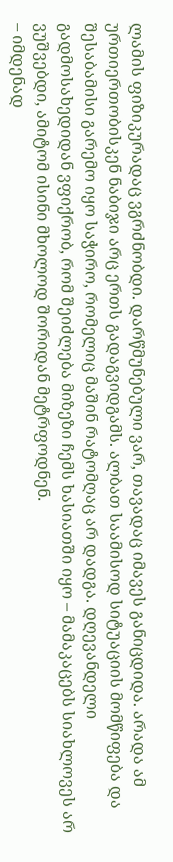ლამის ფიზიკურადაც ვგრძნობდი. დარწმუნებული ვარ, თავადაც იმავეს განიცდიდა. არადა ამ ურთიერთობისკენ ნაბიჯი არც ერთს გადაგვიდგამს. ალბათ საამისოდ სიტუაციის მომწიფება და შესაბამისი გარემო იყო საჭირო, რომელიც მაშინ რატომღაც არ დადგა. დღევანდელი გადმოსახედიდან ვფიქრობ, რომ შეიძლება მიზეზი ჩემს ხასიათში იყო – მამაკაცებს სიახლოვეს არ ვუშვებდი, ამიტომ ისინი მხოლოდ შორიდან მეტრფოდნენ.
– იმდენად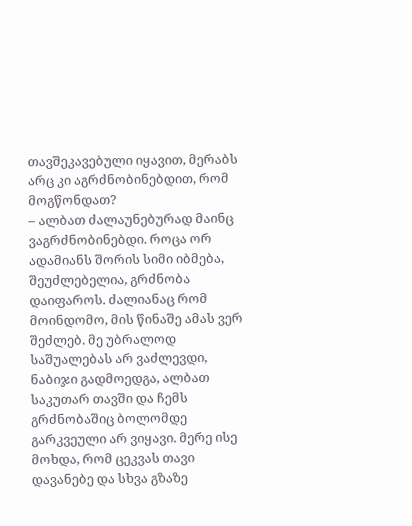თავშეკავებული იყავით, მერაბს არც კი აგრძნობინებდით, რომ მოგწონდათ?
– ალბათ ძალაუნებურად მაინც ვაგრძნობინებდი. როცა ორ ადამიანს შორის სიმი იბმება, შეუძლებელია, გრძნობა დაიფაროს. ძალიანაც რომ მოინდომო, მის წინაშე ამას ვერ შეძლებ. მე უბრალოდ საშუალებას არ ვაძლევდი, ნაბიჯი გადმოედგა, ალბათ საკუთარ თავში და ჩემს გრძნობაშიც ბოლომდე გარკვეული არ ვიყავი. მერე ისე მოხდა, რომ ცეკვას თავი დავანებე და სხვა გზაზე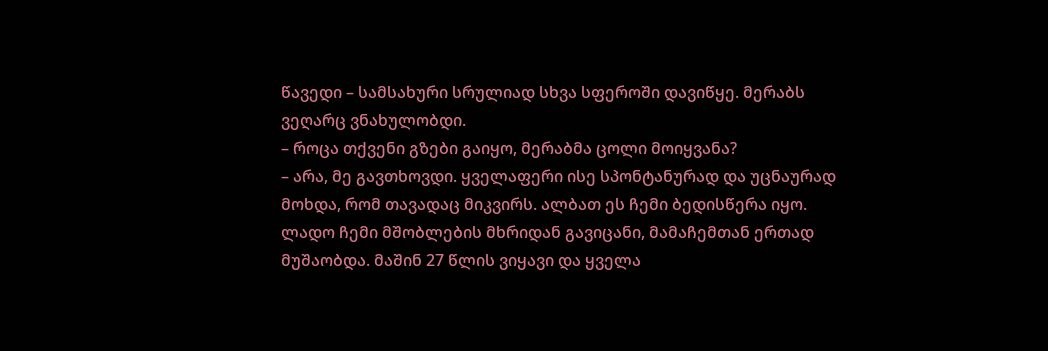წავედი – სამსახური სრულიად სხვა სფეროში დავიწყე. მერაბს ვეღარც ვნახულობდი.
– როცა თქვენი გზები გაიყო, მერაბმა ცოლი მოიყვანა?
– არა, მე გავთხოვდი. ყველაფერი ისე სპონტანურად და უცნაურად მოხდა, რომ თავადაც მიკვირს. ალბათ ეს ჩემი ბედისწერა იყო. ლადო ჩემი მშობლების მხრიდან გავიცანი, მამაჩემთან ერთად მუშაობდა. მაშინ 27 წლის ვიყავი და ყველა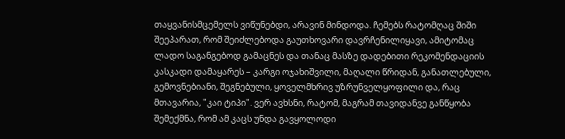თაყვანისმცემელს ვიწუნებდი, არავინ მინდოდა. ჩემებს რატომღაც შიში შეეპარათ, რომ შეიძლებოდა გაუთხოვარი დავრჩენილიყავი, ამიტომაც ლადო საგანგებოდ გამაცნეს და თანაც მასზე დადებითი რეკომენდაციის კასკადი დამაყარეს – კარგი ოჯახიშვილი, მაღალი წრიდან, განათლებული, გემოვნებიანი, შეგნებული, ყოველმხრივ უზრუნველყოფილი და, რაც მთავარია, "კაი ტიპი". ვერ ავხსნი, რატომ, მაგრამ თავიდანვე განწყობა შემექმნა, რომ ამ კაცს უნდა გავყოლოდი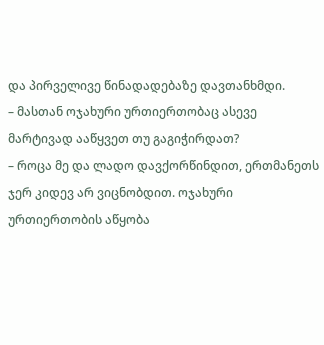და პირველივე წინადადებაზე დავთანხმდი.
– მასთან ოჯახური ურთიერთობაც ასევე მარტივად ააწყვეთ თუ გაგიჭირდათ?
– როცა მე და ლადო დავქორწინდით, ერთმანეთს ჯერ კიდევ არ ვიცნობდით. ოჯახური ურთიერთობის აწყობა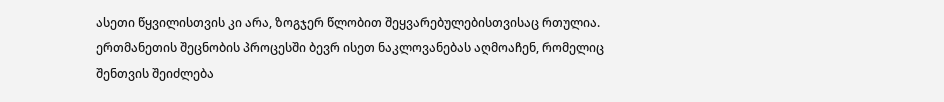ასეთი წყვილისთვის კი არა, ზოგჯერ წლობით შეყვარებულებისთვისაც რთულია. ერთმანეთის შეცნობის პროცესში ბევრ ისეთ ნაკლოვანებას აღმოაჩენ, რომელიც შენთვის შეიძლება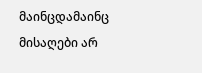მაინცდამაინც მისაღები არ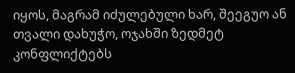იყოს, მაგრამ იძულებული ხარ, შეეგუო ან თვალი დახუჭო, ოჯახში ზედმეტ კონფლიქტებს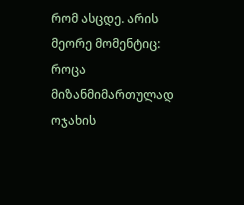რომ ასცდე. არის მეორე მომენტიც: როცა მიზანმიმართულად ოჯახის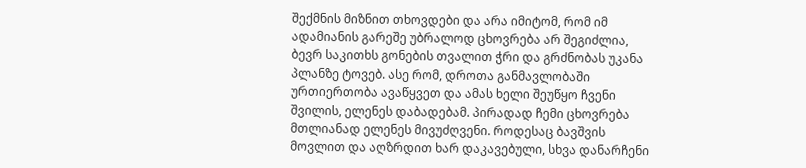შექმნის მიზნით თხოვდები და არა იმიტომ, რომ იმ ადამიანის გარეშე უბრალოდ ცხოვრება არ შეგიძლია, ბევრ საკითხს გონების თვალით ჭრი და გრძნობას უკანა პლანზე ტოვებ. ასე რომ, დროთა განმავლობაში ურთიერთობა ავაწყვეთ და ამას ხელი შეუწყო ჩვენი შვილის, ელენეს დაბადებამ. პირადად ჩემი ცხოვრება მთლიანად ელენეს მივუძღვენი. როდესაც ბავშვის მოვლით და აღზრდით ხარ დაკავებული, სხვა დანარჩენი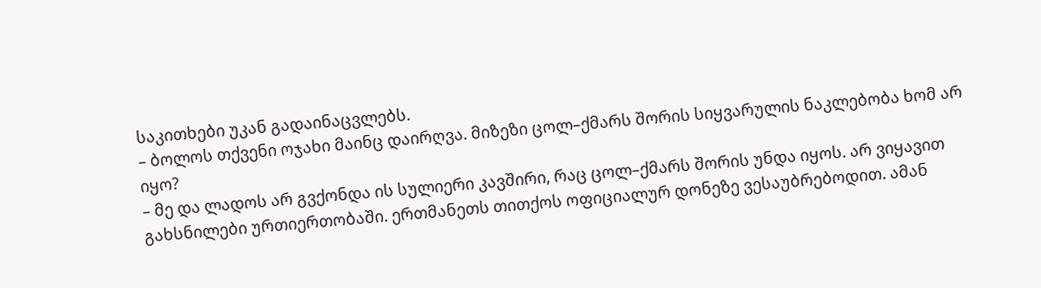საკითხები უკან გადაინაცვლებს.
– ბოლოს თქვენი ოჯახი მაინც დაირღვა. მიზეზი ცოლ–ქმარს შორის სიყვარულის ნაკლებობა ხომ არ იყო?
– მე და ლადოს არ გვქონდა ის სულიერი კავშირი, რაც ცოლ–ქმარს შორის უნდა იყოს. არ ვიყავით გახსნილები ურთიერთობაში. ერთმანეთს თითქოს ოფიციალურ დონეზე ვესაუბრებოდით. ამან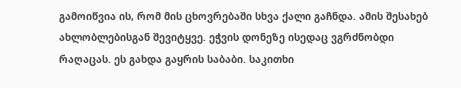გამოიწვია ის, რომ მის ცხოვრებაში სხვა ქალი გაჩნდა. ამის შესახებ ახლობლებისგან შევიტყვე. ეჭვის დონეზე ისედაც ვგრძნობდი რაღაცას. ეს გახდა გაყრის საბაბი. საკითხი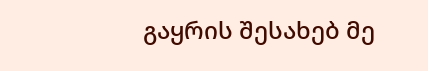გაყრის შესახებ მე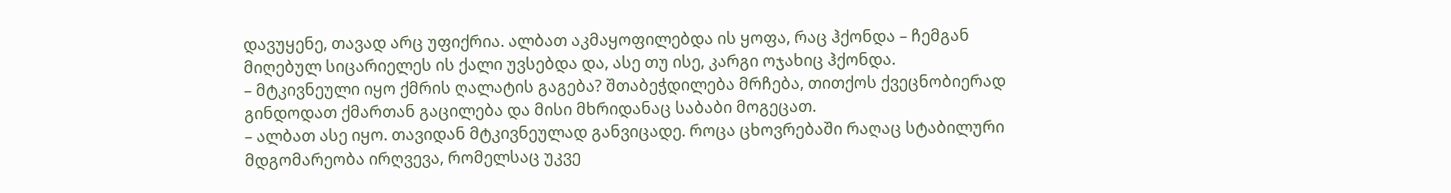დავუყენე, თავად არც უფიქრია. ალბათ აკმაყოფილებდა ის ყოფა, რაც ჰქონდა – ჩემგან მიღებულ სიცარიელეს ის ქალი უვსებდა და, ასე თუ ისე, კარგი ოჯახიც ჰქონდა.
– მტკივნეული იყო ქმრის ღალატის გაგება? შთაბეჭდილება მრჩება, თითქოს ქვეცნობიერად გინდოდათ ქმართან გაცილება და მისი მხრიდანაც საბაბი მოგეცათ.
– ალბათ ასე იყო. თავიდან მტკივნეულად განვიცადე. როცა ცხოვრებაში რაღაც სტაბილური მდგომარეობა ირღვევა, რომელსაც უკვე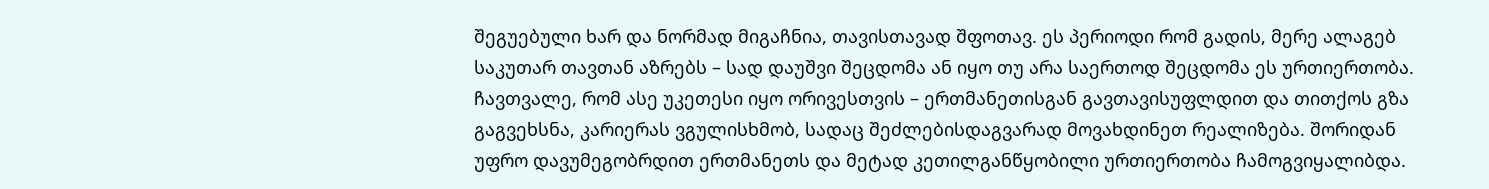შეგუებული ხარ და ნორმად მიგაჩნია, თავისთავად შფოთავ. ეს პერიოდი რომ გადის, მერე ალაგებ საკუთარ თავთან აზრებს – სად დაუშვი შეცდომა ან იყო თუ არა საერთოდ შეცდომა ეს ურთიერთობა. ჩავთვალე, რომ ასე უკეთესი იყო ორივესთვის – ერთმანეთისგან გავთავისუფლდით და თითქოს გზა გაგვეხსნა, კარიერას ვგულისხმობ, სადაც შეძლებისდაგვარად მოვახდინეთ რეალიზება. შორიდან უფრო დავუმეგობრდით ერთმანეთს და მეტად კეთილგანწყობილი ურთიერთობა ჩამოგვიყალიბდა.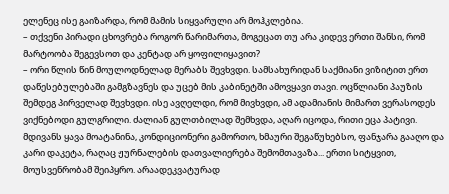ელენეც ისე გაიზარდა, რომ მამის სიყვარული არ მოჰკლებია.
– თქვენი პირადი ცხოვრება როგორ წარიმართა, მოგეცათ თუ არა კიდევ ერთი შანსი, რომ მარტოობა შეგევსოთ და კენტად არ ყოფილიყავით?
– ორი წლის წინ მოულოდნელად მერაბს შევხვდი. სამსახურიდან საქმიანი ვიზიტით ერთ დაწესებულებაში გამგზავნეს და უცებ მის კაბინეტში ამოვყავი თავი. ოცწლიანი პაუზის შემდეგ პირველად შევხვდი. ისე ავღელდი, რომ მივხვდი, ამ ადამიანის მიმართ ვერასოდეს ვიქნებოდი გულგრილი. ძალიან გულთბილად შემხვდა, აღარ იცოდა, რითი ეცა პატივი. მდივანს ყავა მოატანინა, კონდიციონერი გამორთო, ხმაური შეგაწუხებსო, ფანჯარა გააღო და კარი დაკეტა, რაღაც ჟურნალების დათვალიერება შემომთავაზა... ერთი სიტყვით, მოუსვენრობამ შეიპყრო. არაადეკვატურად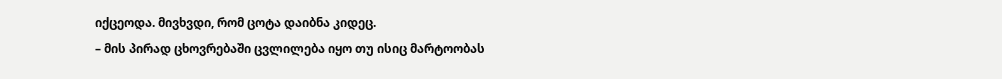იქცეოდა. მივხვდი, რომ ცოტა დაიბნა კიდეც.
– მის პირად ცხოვრებაში ცვლილება იყო თუ ისიც მარტოობას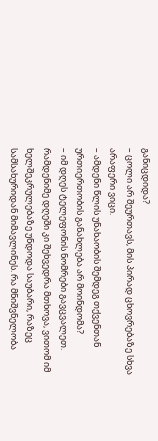განიცდიდა?
– ცოლი არ შეურთავს, მის პირად ცხოვრებაზე სხვა არაფერი ვიცი.
– ამდენი წლის უნახაობის შემდეგ თქვენთან ურთიერთობის განახლება არ მოინდომა?
– იმ დღეს ტელეფონის ნომრები გავცვალეთ. რამდენიმე დღეში კი შეხვედრა მთხოვა, ვითომ იმ ხელშეკრულებაზე უნდოდა საუბარი, რაზეც სამსახურიდან მიმავლინეს. რა მნიშვნელობა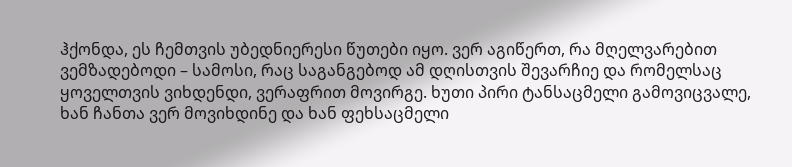ჰქონდა, ეს ჩემთვის უბედნიერესი წუთები იყო. ვერ აგიწერთ, რა მღელვარებით ვემზადებოდი – სამოსი, რაც საგანგებოდ ამ დღისთვის შევარჩიე და რომელსაც ყოველთვის ვიხდენდი, ვერაფრით მოვირგე. ხუთი პირი ტანსაცმელი გამოვიცვალე, ხან ჩანთა ვერ მოვიხდინე და ხან ფეხსაცმელი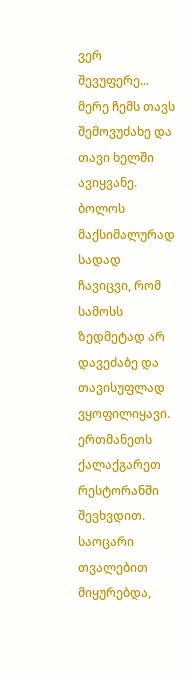ვერ შევუფერე... მერე ჩემს თავს შემოვუძახე და თავი ხელში ავიყვანე. ბოლოს მაქსიმალურად სადად ჩავიცვი, რომ სამოსს ზედმეტად არ დავეძაბე და თავისუფლად ვყოფილიყავი. ერთმანეთს ქალაქგარეთ რესტორანში შევხვდით. საოცარი თვალებით მიყურებდა,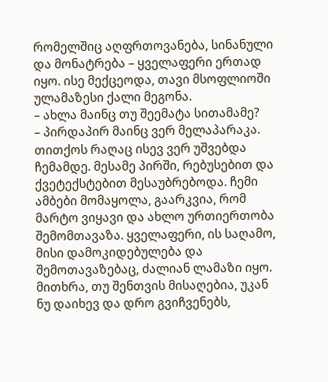რომელშიც აღფრთოვანება, სინანული და მონატრება – ყველაფერი ერთად იყო. ისე მექცეოდა, თავი მსოფლიოში ულამაზესი ქალი მეგონა.
– ახლა მაინც თუ შეემატა სითამამე?
– პირდაპირ მაინც ვერ მელაპარაკა. თითქოს რაღაც ისევ ვერ უშვებდა ჩემამდე. მესამე პირში, რებუსებით და ქვეტექსტებით მესაუბრებოდა. ჩემი ამბები მომაყოლა, გაარკვია, რომ მარტო ვიყავი და ახლო ურთიერთობა შემომთავაზა. ყველაფერი, ის საღამო, მისი დამოკიდებულება და შემოთავაზებაც, ძალიან ლამაზი იყო. მითხრა, თუ შენთვის მისაღებია, უკან ნუ დაიხევ და დრო გვიჩვენებს,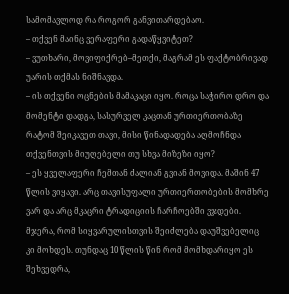სამომავლოდ რა როგორ განვითარდებაო.
– თქვენ მაინც ვერაფერი გადაწყვიტეთ?
– ვუთხარი, მოვიფიქრებ–მეთქი, მაგრამ ეს ფაქტობრივად უარის თქმას ნიშნავდა.
– ის თქვენი ოცნების მამაკაცი იყო. როცა საჭირო დრო და მომენტი დადგა, სასურველ კაცთან ურთიერთობაზე რატომ შეიკავეთ თავი, მისი წინადადება აღმოჩნდა თქვენთვის მიუღებელი თუ სხვა მიზეზი იყო?
– ეს ყველაფერი ჩემთან ძალიან გვიან მოვიდა. მაშინ 47 წლის ვიყავი. არც თავისუფალი ურთიერთობების მომხრე ვარ და არც მკაცრი ტრადიციის ჩარჩოებში ვჯდები. მჯერა, რომ სიყვარულისთვის შეიძლება დაუშვებელიც კი მოხდეს. თუნდაც 10 წლის წინ რომ მომხდარიყო ეს შეხვედრა,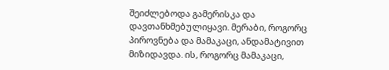შეიძლებოდა გამერისკა და დავთანხმებულიყავი. მერაბი, როგორც პიროვნება და მამაკაცი, ანდამატივით მიზიდავდა. ის, როგორც მამაკაცი,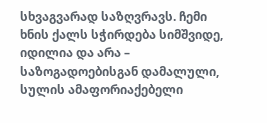სხვაგვარად საზღვრავს. ჩემი ხნის ქალს სჭირდება სიმშვიდე, იდილია და არა – საზოგადოებისგან დამალული, სულის ამაფორიაქებელი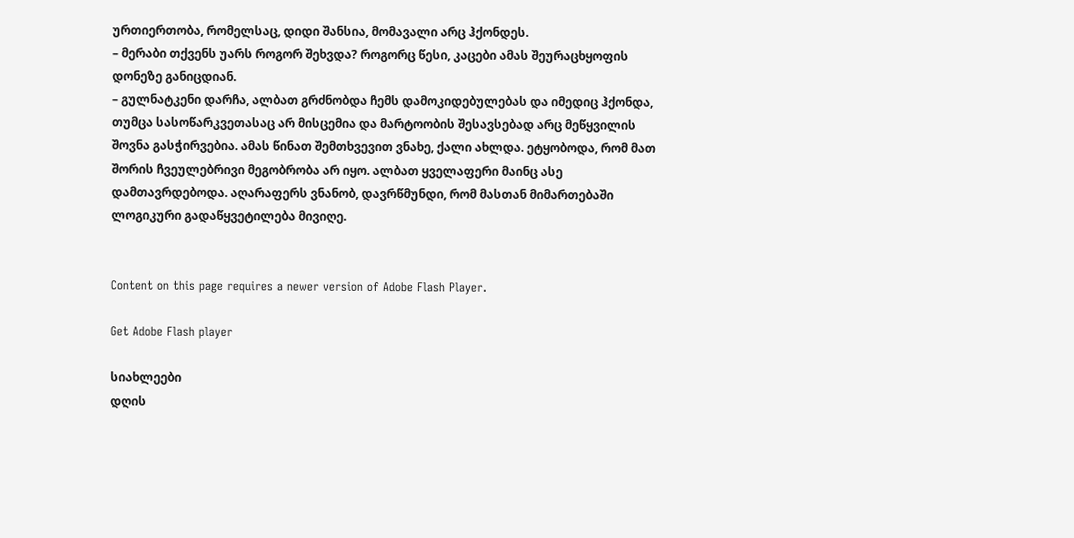ურთიერთობა, რომელსაც, დიდი შანსია, მომავალი არც ჰქონდეს.
– მერაბი თქვენს უარს როგორ შეხვდა? როგორც წესი, კაცები ამას შეურაცხყოფის დონეზე განიცდიან.
– გულნატკენი დარჩა, ალბათ გრძნობდა ჩემს დამოკიდებულებას და იმედიც ჰქონდა, თუმცა სასოწარკვეთასაც არ მისცემია და მარტოობის შესავსებად არც მეწყვილის შოვნა გასჭირვებია. ამას წინათ შემთხვევით ვნახე, ქალი ახლდა. ეტყობოდა, რომ მათ შორის ჩვეულებრივი მეგობრობა არ იყო. ალბათ ყველაფერი მაინც ასე დამთავრდებოდა. აღარაფერს ვნანობ, დავრწმუნდი, რომ მასთან მიმართებაში ლოგიკური გადაწყვეტილება მივიღე.


Content on this page requires a newer version of Adobe Flash Player.

Get Adobe Flash player

სიახლეები
დღის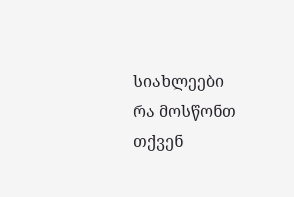სიახლეები
რა მოსწონთ თქვენ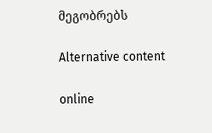მეგობრებს

Alternative content

online